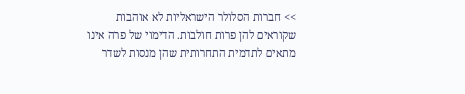>> חברות הסלולר הישראליות לא אוהבות שקוראים להן פרות חולבות. הדימוי של פרה אינו מתאים לתדמית התחרותית שהן מנסות לשדר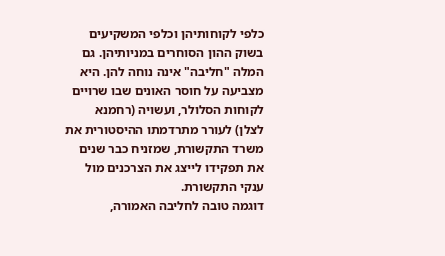כלפי לקוחותיהן וכלפי המשקיעים בשוק ההון הסוחרים במניותיהן. גם המלה "חליבה" אינה נוחה להן. היא מצביעה על חוסר האונים שבו שרויים לקוחות הסלולר, ועשויה (רחמנא לצלן) לעורר מתרדמתו ההיסטורית את משרד התקשורת, שמזניח כבר שנים את תפקידו לייצג את הצרכנים מול ענקי התקשורת.
דוגמה טובה לחליבה האמורה,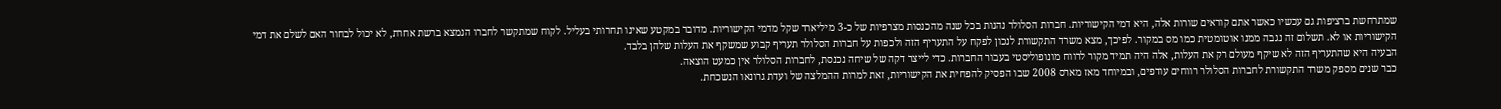שמתרחשת ברציפות גם עכשיו כאשר אתם קוראים שורות אלה, היא דמי הקישוריות. חברות הסלולר נהנות בכל שנה מהכנסות מצרפיות של כ-3 מיליארד שקל מדמי הקישוריות. מדובר במקטע שאינו תחרותי בעליל. לקוח שמתקשר לחברו הנמצא ברשת אחרת, לא יכול לבחור האם לשלם את דמי הקישוריות או לא. תשלום זה נגבה ממנו אוטומטית כמו מס במקור. לפיכך, מצא משרד התקשורת לנכון לפקח על התעריף הזה ולכפות על חברות הסלולר תעריף קבוע שמשקף את העלות שלהן בלבד.
הבעיה היא שהתעריף הזה לא שיקף מעולם רק את העלות, אלה היה תמיד מקור לרווח מונופוליסטי בעבור החברות. כדי לייצר דקה של שיחה נכנסת, לחברות הסלולר אין כמעט הוצאה.
כבר שנים מספק משרד התקשורת לחברות הסלולר רווחים עודפים, ובמיוחד מאז מארס 2008 שבו הפסיק להפחית את הקישוריות, זאת למרות ההמלצה של ועדת גרונאו הנשכחת.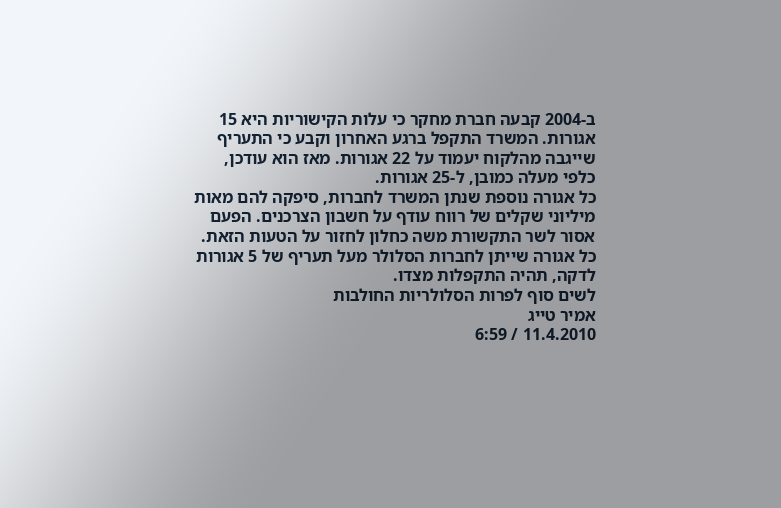ב-2004 קבעה חברת מחקר כי עלות הקישוריות היא 15 אגורות. המשרד התקפל ברגע האחרון וקבע כי התעריף שייגבה מהלקוח יעמוד על 22 אגורות. מאז הוא עודכן, כלפי מעלה כמובן, ל-25 אגורות.
כל אגורה נוספת שנתן המשרד לחברות, סיפקה להם מאות מיליוני שקלים של רווח עודף על חשבון הצרכנים. הפעם אסור לשר התקשורת משה כחלון לחזור על הטעות הזאת. כל אגורה שייתן לחברות הסלולר מעל תעריף של 5 אגורות לדקה, תהיה התקפלות מצדו.
לשים סוף לפרות הסלולריות החולבות
אמיר טייג
11.4.2010 / 6:59